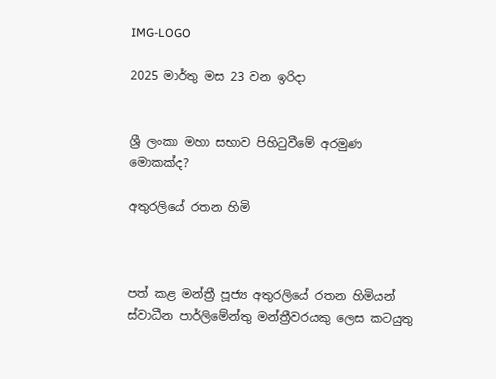IMG-LOGO

2025 මාර්තු මස 23 වන ඉරිදා


ශ්‍රී ලංකා මහා සභාව පිහිටුවීමේ අරමුණ මොකක්ද?

අතුරලියේ රතන හිමි



පත් කළ මන්ත්‍රී පූජ්‍ය අතුරලියේ රතන හිමියන් ස්වාධීන පාර්ලිමේන්තු මන්ත්‍රීවරයකු ලෙස කටයුතු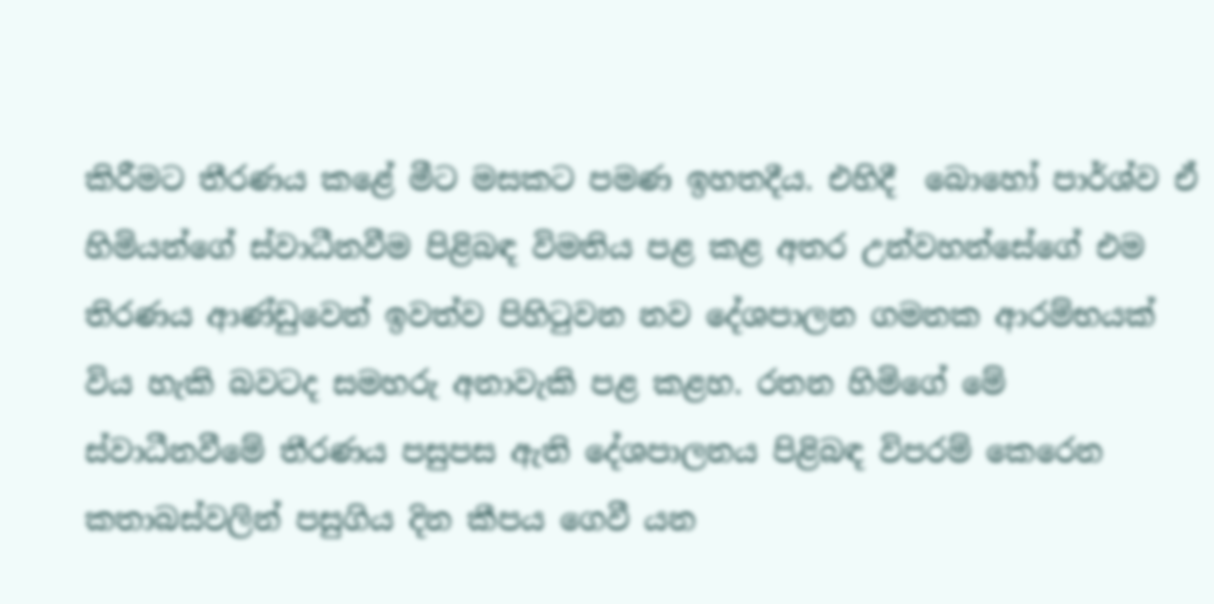කිරීමට තීරණය කළේ මීට මසකට පමණ ඉහතදීය. එහිදී  බොහෝ පාර්ශ්ව ඒ හිමියන්ගේ ස්වාධීනවීම පිළිබඳ විමතිය පළ කළ අතර උන්වහන්සේගේ එම තිරණය ආණ්ඩුවෙන් ඉවත්ව පිහිටුවන නව දේශපාලන ගමනක ආරම්භයක්  විය හැකි බවටද සමහරු අනාවැකි පළ කළහ. රතන හිමිගේ මේ ස්වාධීනවීමේ තීරණය පසුපස ඇති දේශපාලනය පිළිබඳ විපරම් කෙරෙන කතාබස්වලින් පසුගිය දින කීපය ගෙවී යන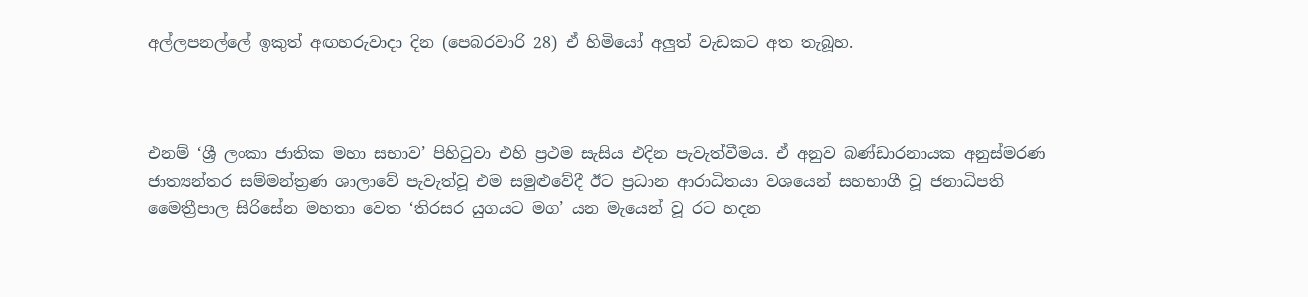අල්ලපනල්ලේ ඉකුත් අඟහරුවාදා දින (පෙබරවාරි 28) ඒ හිමියෝ අලුත් වැඩකට අත තැබූහ.



එනම් ‘ශ්‍රී ලංකා ජාතික මහා සභාව’ පිහිටුවා එහි ප්‍රථම සැසිය එදින පැවැත්වීමය. ඒ අනුව බණ්ඩාරනායක අනුස්මරණ ජාත්‍යන්තර සම්මන්ත්‍රණ ශාලාවේ පැවැත්වූ එම සමුළුවේදී ඊට ප්‍රධාන ආරාධිතයා වශයෙන් සහභාගී වූ ජනාධිපති මෛත්‍රීපාල සිරිසේන මහතා වෙත ‘තිරසර යුගයට මග’ යන මැයෙන් වූ රට හදන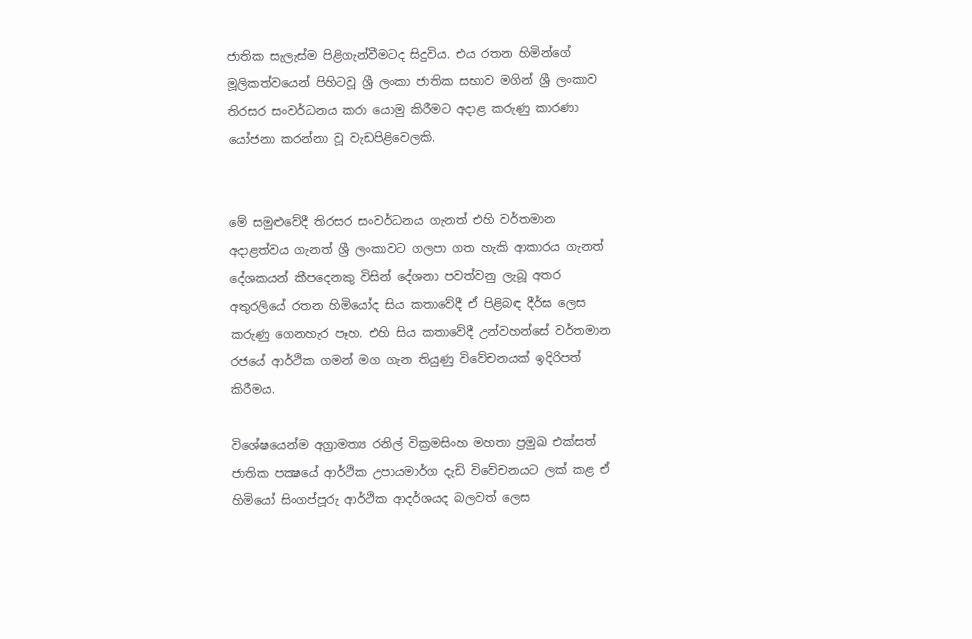ජාතික සැලැස්ම පිළිගැන්වීමටද සිදුවිය. එය රතන හිමින්ගේ මූලිකත්වයෙන් පිහිටවූ ශ්‍රී ලංකා ජාතික සභාව මගින් ශ්‍රී ලංකාව තිරසර සංවර්ධනය කරා යොමු කිරීමට අදාළ කරුණු කාරණා යෝජනා කරන්නා වූ වැඩපිළිවෙලකි.


මේ සමුළුවේදී තිරසර සංවර්ධනය ගැනත් එහි වර්තමාන අදාළත්වය ගැනත් ශ්‍රී ලංකාවට ගලපා ගත හැකි ආකාරය ගැනත් දේශකයන් කීපදෙනකු විසින් දේශනා පවත්වනු ලැබූ අතර අතුරලියේ රතන හිමියෝද සිය කතාවේදී ඒ පිළිබඳ දීර්ඝ ලෙස කරුණු ගෙනහැර පෑහ. එහි සිය කතාවේදී උන්වහන්සේ වර්තමාන රජයේ ආර්ථික ගමන් මග ගැන තියුණු විවේචනයක් ඉදිරිපත් කිරීමය.

විශේෂයෙන්ම අග්‍රාමත්‍ය රනිල් වික්‍රමසිංහ මහතා ප්‍රමුඛ එක්සත් ජාතික පක්‍ෂයේ ආර්ථික උපායමාර්ග දැඩි විවේචනයට ලක් කළ ඒ හිමියෝ සිංගප්පූරු ආර්ථික ආදර්ශයද බලවත් ලෙස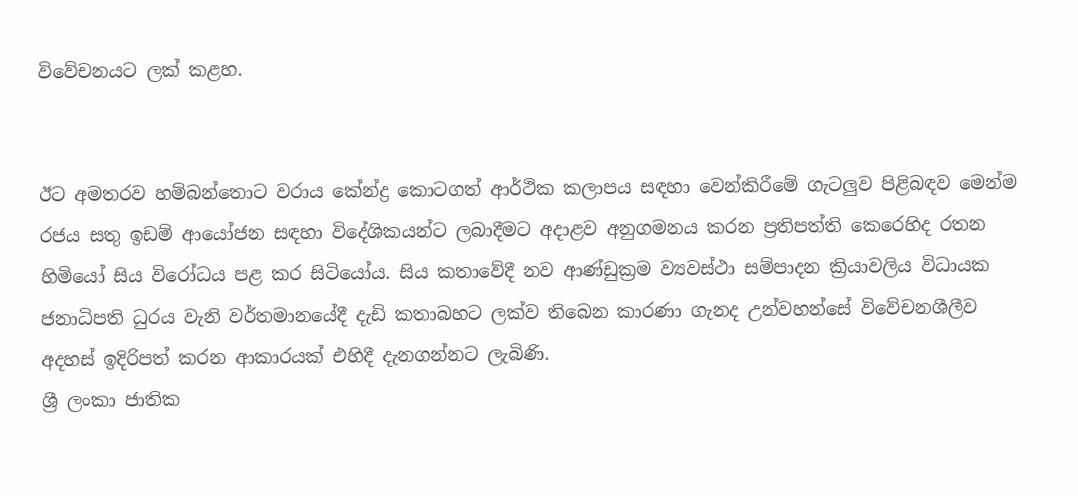විවේචනයට ලක් කළහ.


ඊට අමතරව හම්බන්තොට වරාය කේන්ද්‍ර කොටගත් ආර්ථික කලාපය සඳහා වෙන්කිරීමේ ගැටලුව පිළිබඳව මෙන්ම රජය සතු ඉඩම් ආයෝජන සඳහා විදේශිකයන්ට ලබාදීමට අදාළව අනුගමනය කරන ප්‍රතිපත්ති කෙරෙහිද රතන හිමියෝ සිය විරෝධය පළ කර සිටියෝය. සිය කතාවේදී නව ආණ්ඩුක්‍රම ව්‍යවස්ථා සම්පාදන ක්‍රියාවලිය විධායක ජනාධිපති ධුරය වැනි වර්තමානයේදී දැඩි කතාබහට ලක්ව තිබෙන කාරණා ගැනද උන්වහන්සේ විවේචනශීලීව අදහස් ඉදිරිපත් කරන ආකාරයක් එහිදී දැනගන්නට ලැබිණි.
ශ්‍රී ලංකා ජාතික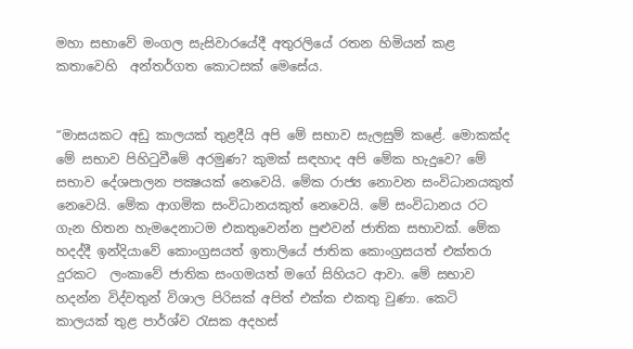මහා සභාවේ මංගල සැසිවාරයේදී අතුරලියේ රතන හිමියන් කළ කතාවෙහි  අන්තර්ගත කොටසක් මෙසේය.


“මාසයකට අඩු කාලයක් තුළදීයි අපි මේ සභාව සැලසුම් කළේ. මොකක්ද මේ සභාව පිහිටුවීමේ අරමුණ? කුමක් සඳහාද අපි මේක හැදුවෙ? මේ සභාව දේශපාලන පක්‍ෂයක් නෙවෙයි. මේක රාජ්‍ය නොවන සංවිධානයකුත් නෙවෙයි. මේක ආගමික සංවිධානයකුත් නෙවෙයි. මේ සංවිධානය රට ගැන හිතන හැමදෙනාටම එකතුවෙන්න පුළුවන් ජාතික සභාවක්. මේක හදද්දී ඉන්දියාවේ කොංග්‍රසයත් ඉතාලියේ ජාතික කොංග්‍රසයත් එක්තරා දුරකට  ලංකාවේ ජාතික සංගමයත් මගේ සිහියට ආවා. මේ සභාව හදන්න විද්වතුන් විශාල පිරිසක් අපිත් එක්ක එකතු වුණා. කෙටි කාලයක් තුළ පාර්ශ්ව රැසක අදහස්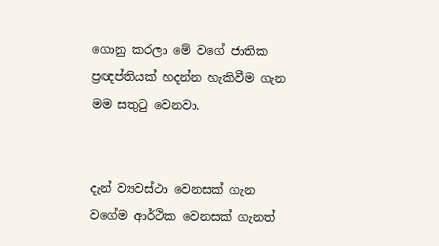ගොනු කරලා මේ වගේ ජාතික ප්‍රඥප්තියක් හදන්න හැකිවීම ගැන මම සතුටු වෙනවා.


දැන් ව්‍යවස්ථා වෙනසක් ගැන වගේම ආර්ථික වෙනසක් ගැනත්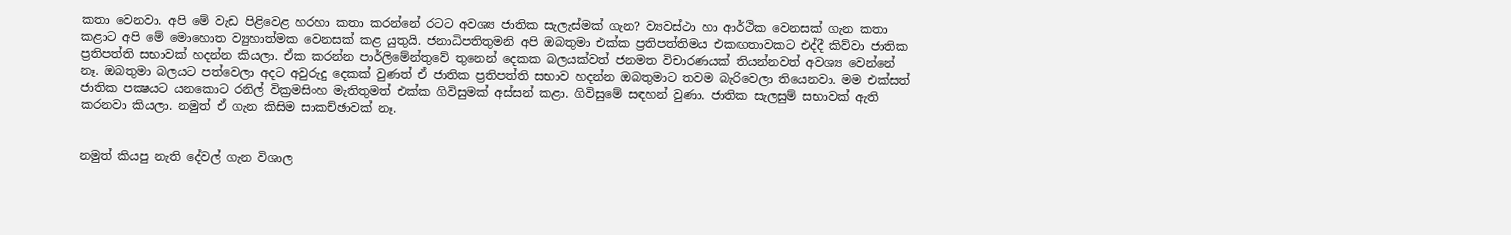කතා වෙනවා. අපි මේ වැඩ පිළිවෙළ හරහා කතා කරන්නේ රටට අවශ්‍ය ජාතික සැලැස්මක් ගැන? ව්‍යවස්ථා හා ආර්ථික වෙනසක් ගැන කතා කළාට අපි මේ මොහොත ව්‍යුහාත්මක වෙනසක් කළ යුතුයි. ජනාධිපතිතුමනි අපි ඔබතුමා එක්ක ප්‍රතිපත්තිමය එකඟතාවකට එද්දී කිව්වා ජාතික ප්‍රතිපත්ති සභාවක් හදන්න කියලා. ඒක කරන්න පාර්ලිමේන්තුවේ තුනෙන් දෙකක බලයක්වත් ජනමත විචාරණයක් තියන්නවත් අවශ්‍ය වෙන්නේ නෑ. ඔබතුමා බලයට පත්වෙලා අදට අවුරුදු දෙකක් වුණත් ඒ ජාතික ප්‍රතිපත්ති සභාව හදන්න ඔබතුමාට තවම බැරිවෙලා තියෙනවා. මම එක්සත් ජාතික පක්‍ෂයට යනකොට රනිල් වික්‍රමසිංහ මැතිතුමත් එක්ක ගිවිසුමක් අස්සන් කළා. ගිවිසුමේ සඳහන් වුණා. ජාතික සැලසුම් සභාවක් ඇති කරනවා කියලා. නමුත් ඒ ගැන කිසිම සාකච්ඡාවක් නෑ.


නමුත් කියපු නැති දේවල් ගැන විශාල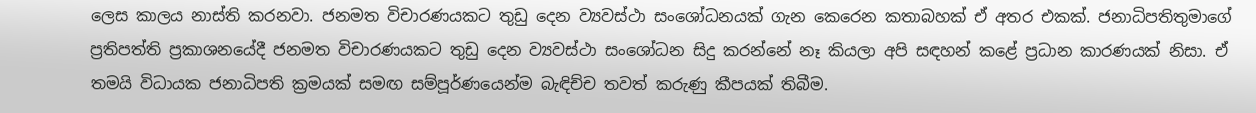ලෙස කාලය නාස්ති කරනවා. ජනමත විචාරණයකට තුඩු දෙන ව්‍යවස්ථා සංශෝධනයක් ගැන කෙරෙන කතාබහක් ඒ අතර එකක්. ජනාධිපතිතුමාගේ ප්‍රතිපත්ති ප්‍රකාශනයේදී ජනමත විචාරණයකට තුඩු දෙන ව්‍යවස්ථා සංශෝධන සිදු කරන්නේ නෑ කියලා අපි සඳහන් කළේ ප්‍රධාන කාරණයක් නිසා. ඒ තමයි විධායක ජනාධිපති ක්‍රමයක් සමඟ සම්පූර්ණයෙන්ම බැඳිච්ච තවත් කරුණු කීපයක් තිබීම.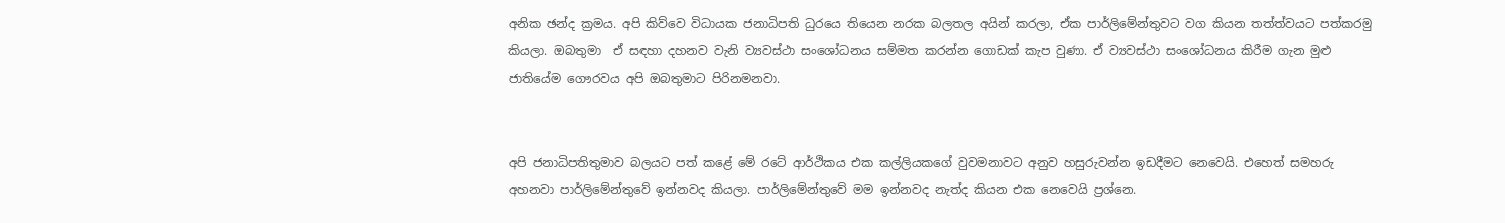අනික ඡන්ද ක්‍රමය. අපි කිව්වෙ විධායක ජනාධිපති ධුරයෙ තියෙන නරක බලතල අයින් කරලා, ඒක පාර්ලිමේන්තුවට වග කියන තත්ත්වයට පත්කරමු කියලා. ඔබතුමා  ඒ සඳහා දහනව වැනි ව්‍යවස්ථා සංශෝධනය සම්මත කරන්න ගොඩක් කැප වුණා. ඒ ව්‍යවස්ථා සංශෝධනය කිරීම ගැන මුළු ජාතියේම ගෞරවය අපි ඔබතුමාට පිරිනමනවා.


අපි ජනාධිපතිතුමාව බලයට පත් කළේ මේ රටේ ආර්ථිකය එක කල්ලියකගේ වුවමනාවට අනුව හසුරුවන්න ඉඩදීමට නෙවෙයි. එහෙත් සමහරු අහනවා පාර්ලිමේන්තුවේ ඉන්නවද කියලා. පාර්ලිමේන්තුවේ මම ඉන්නවද නැත්ද කියන එක නෙවෙයි ප්‍රශ්නෙ.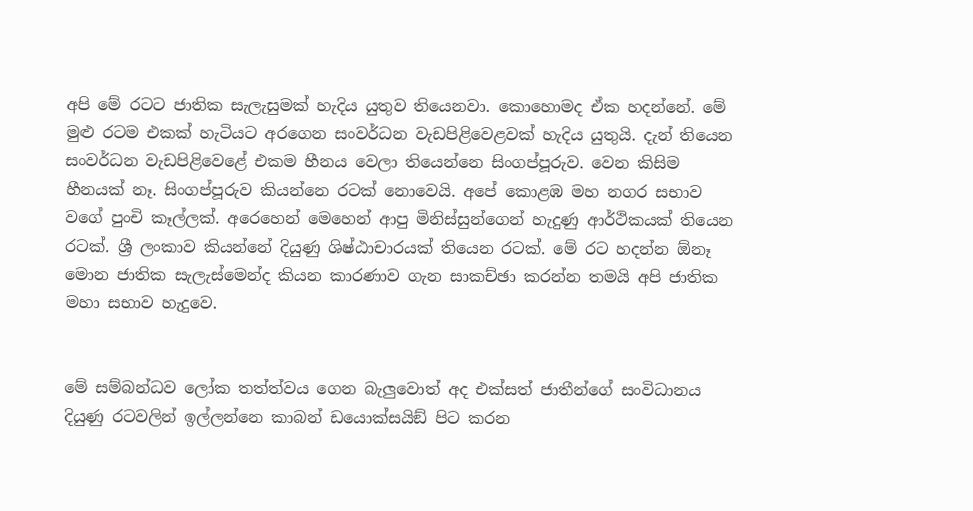අපි මේ රටට ජාතික සැලැසුමක් හැදිය යුතුව තියෙනවා. කොහොමද ඒක හදන්නේ. මේ මුළු රටම එකක් හැටියට අරගෙන සංවර්ධන වැඩපිළිවෙළවක් හැදිය යුතුයි. දැන් තියෙන සංවර්ධන වැඩපිළිවෙළේ එකම හීනය වෙලා තියෙන්නෙ සිංගප්පූරුව. වෙන කිසිම හීනයක් නෑ. සිංගප්පූරුව කියන්නෙ රටක් නොවෙයි. අපේ කොළඹ මහ නගර සභාව වගේ පුංචි කෑල්ලක්. අරෙහෙන් මෙහෙන් ආපු මිනිස්සුන්ගෙන් හැදුණු ආර්ථිකයක් තියෙන රටක්. ශ්‍රී ලංකාව කියන්නේ දියුණු ශිෂ්ඨාචාරයක් තියෙන රටක්. මේ රට හදන්න ඕනෑ මොන ජාතික සැලැස්මෙන්ද කියන කාරණාව ගැන සාකච්ඡා කරන්න තමයි අපි ජාතික මහා සභාව හැදුවෙ.


මේ සම්බන්ධව ලෝක තත්ත්වය ගෙන බැලුවොත් අද එක්සත් ජාතීන්ගේ සංවිධානය දියුණු රටවලින් ඉල්ලන්නෙ කාබන් ඩයොක්සයිඞ් පිට කරන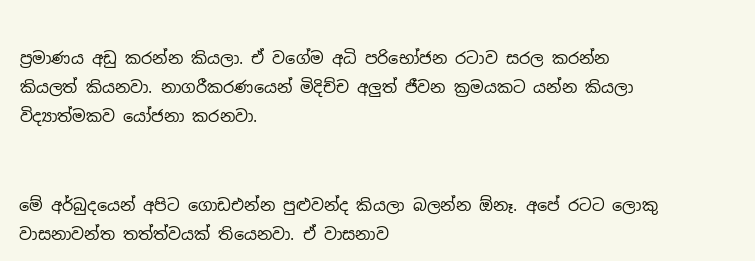ප්‍රමාණය අඩු කරන්න කියලා. ඒ වගේම අධි පරිභෝජන රටාව සරල කරන්න කියලත් කියනවා. නාගරීකරණයෙන් මිදිච්ච අලුත් ජීවන ක්‍රමයකට යන්න කියලා විද්‍යාත්මකව යෝජනා කරනවා.


මේ අර්බුදයෙන් අපිට ගොඩඑන්න පුළුවන්ද කියලා බලන්න ඕනෑ. අපේ රටට ලොකු වාසනාවන්ත තත්ත්වයක් තියෙනවා. ඒ වාසනාව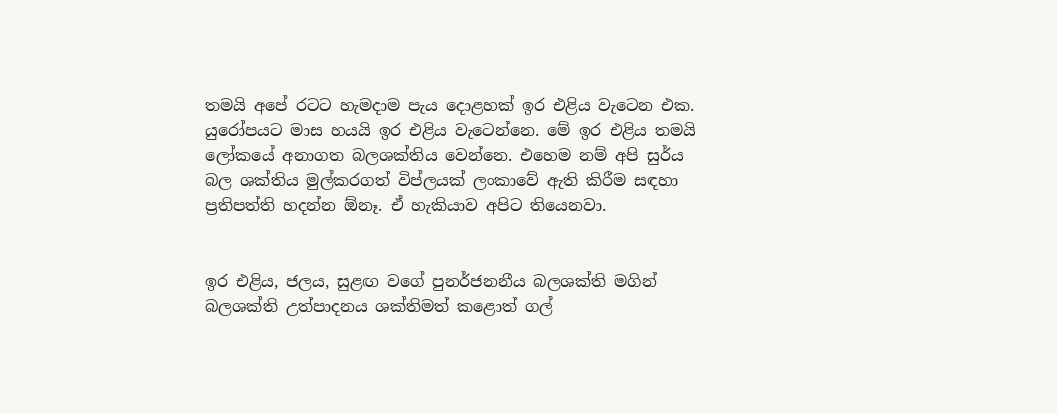තමයි අපේ රටට හැමදාම පැය දොළහක් ඉර එළිය වැටෙන එක. යුරෝපයට මාස හයයි ඉර එළිය වැටෙන්නෙ. මේ ඉර එළිය තමයි ලෝකයේ අනාගත බලශක්තිය වෙන්නෙ. එහෙම නම් අපි සුර්ය බල ශක්තිය මුල්කරගත් විප්ලයක් ලංකාවේ ඇති කිරීම සඳහා ප්‍රතිපත්ති හදන්න ඕනෑ. ඒ හැකියාව අපිට තියෙනවා.


ඉර එළිය, ජලය, සුළඟ වගේ පුනර්ජනනීය බලශක්ති මගින් බලශක්ති උත්පාදනය ශක්තිමත් කළොත් ගල්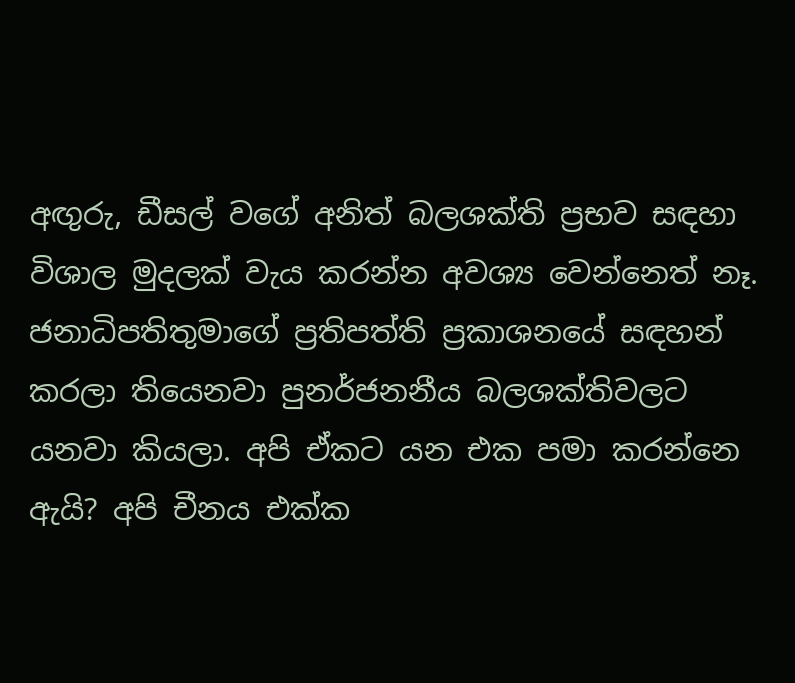අඟුරු, ඩීසල් වගේ අනිත් බලශක්ති ප්‍රභව සඳහා විශාල මුදලක් වැය කරන්න අවශ්‍ය වෙන්නෙත් නෑ. ජනාධිපතිතුමාගේ ප්‍රතිපත්ති ප්‍රකාශනයේ සඳහන් කරලා තියෙනවා පුනර්ජනනීය බලශක්තිවලට යනවා කියලා. අපි ඒකට යන එක පමා කරන්නෙ ඇයි? අපි චීනය එක්ක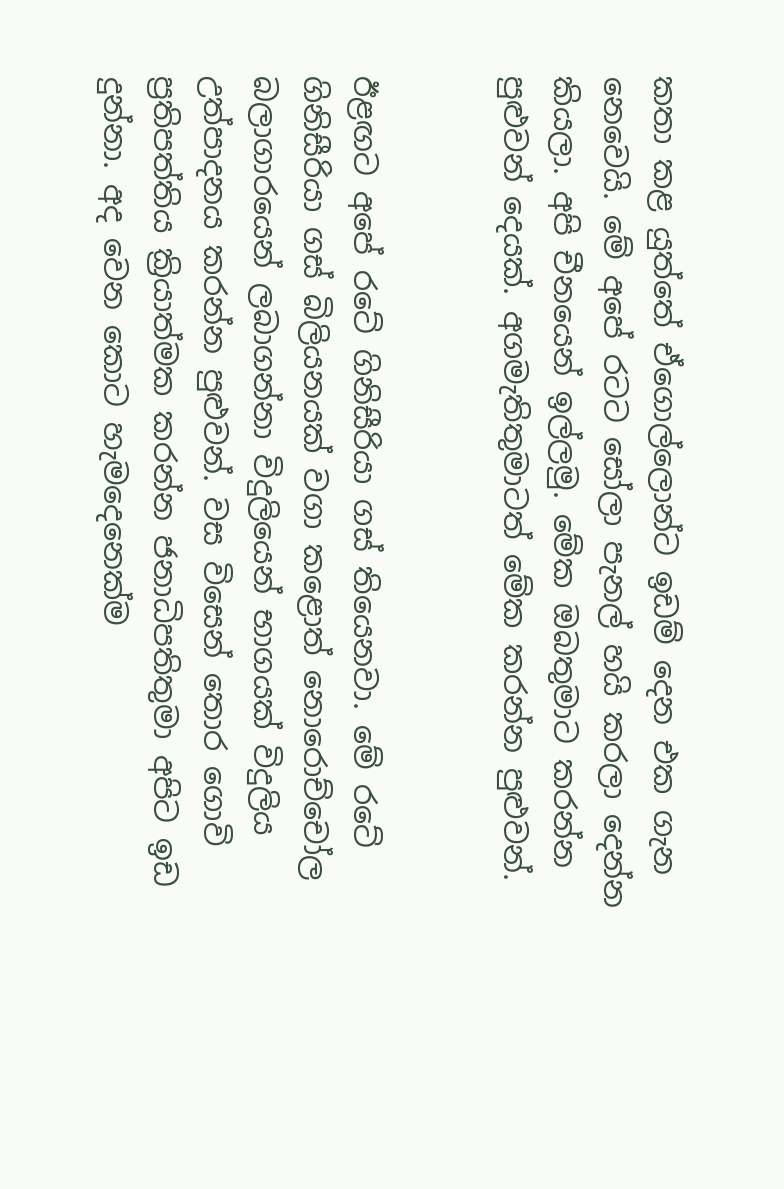කතා කළ යුත්තේ ඒගොල්ලොන්ට ඉඩම් දෙන එක ගැන නෙවෙයි. මේ අපේ රටට සෝලා පැනල් හයි කරලා දෙන්න කියලා. අපි චීනයෙන් ඉල්ලමු. මේක ඔබතුමාට කරන්න පුළුවන් දෙයක්. අගමැතිතුමාටත් මේක කරන්න පුළුවන්.


ඊළඟට අපේ රටේ ගිනිසීරියා ගස් තියෙනවා. මේ රටේ ගිනිසීරියා ගස් බිලියනයක් වගා කළොත් නොරොච්චෝල බලාගාරයෙන් ලබාගන්නා විදුලියෙන් භාගයක් විදුලිය උත්පාදනය කරන්න පුළුවන්. වස විසෙන් තොර ගොවි ප්‍රතිපත්තිය ක්‍රියාත්මක කරන්න ජනාධිපතිතුමා අපිට ඉඩ දුන්නා. අද වෙන කොට හැමදෙනෙක්ම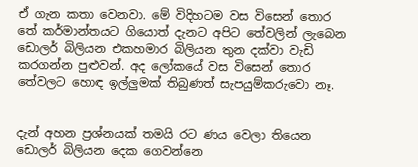ඒ ගැන කතා වෙනවා. මේ විදිහටම වස විසෙන් තොර තේ කර්මාන්තයට ගියොත් දැනට අපිට තේවලින් ලැබෙන ඩොලර් බිලියන එකහමාර බිලියන තුන දක්වා වැඩි කරගන්න පුළුවන්. අද ලෝකයේ වස විසෙන් තොර තේවලට හොඳ ඉල්ලුමක් තිබුණත් සැපයුම්කරුවො නෑ.


දැන් අහන ප්‍රශ්නයක් තමයි රට ණය වෙලා තියෙන ඩොලර් බිලියන දෙක ගෙවන්නෙ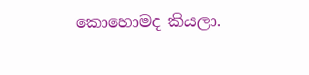කොහොමද කියලා.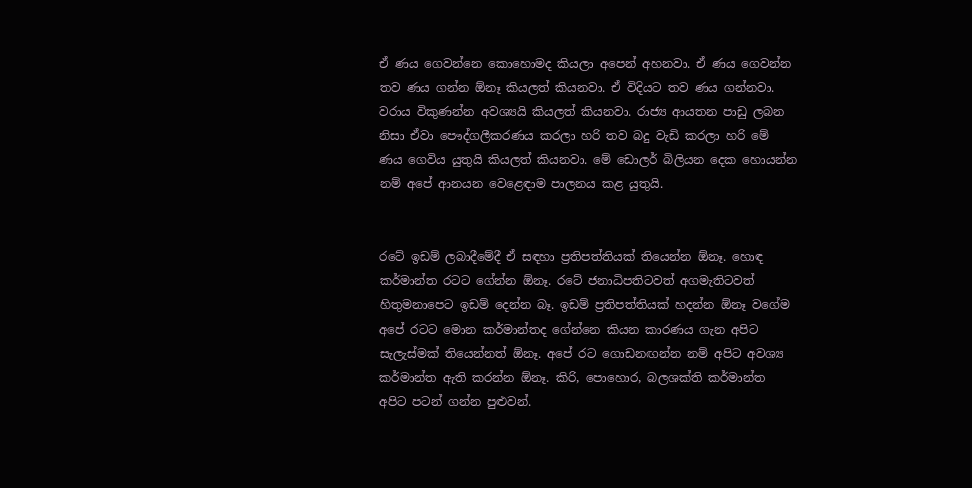ඒ ණය ගෙවන්නෙ කොහොමද කියලා අපෙන් අහනවා. ඒ ණය ගෙවන්න තව ණය ගන්න ඕනෑ කියලත් කියනවා. ඒ විදියට තව ණය ගන්නවා. වරාය විකුණන්න අවශ්‍යයි කියලත් කියනවා. රාජ්‍ය ආයතන පාඩු ලබන නිසා ඒවා පෞද්ගලීකරණය කරලා හරි තව බදු වැඩි කරලා හරි මේ ණය ගෙවිය යුතුයි කියලත් කියනවා. මේ ඩොලර් බිලියන දෙක හොයන්න නම් අපේ ආනයන වෙළෙඳාම පාලනය කළ යුතුයි.


රටේ ඉඩම් ලබාදීමේදී ඒ සඳහා ප්‍රතිපත්තියක් තියෙන්න ඕනෑ. හොඳ කර්මාන්ත රටට ගේන්න ඕනෑ. රටේ ජනාධිපතිටවත් අගමැතිටවත් හිතුමනාපෙට ඉඩම් දෙන්න බෑ. ඉඩම් ප්‍රතිපත්තියක් හදන්න ඕනෑ වගේම අපේ රටට මොන කර්මාන්තද ගේන්නෙ කියන කාරණය ගැන අපිට සැලැස්මක් තියෙන්නත් ඕනෑ. අපේ රට ගොඩනඟන්න නම් අපිට අවශ්‍ය කර්මාන්ත ඇති කරන්න ඕනෑ. කිරි, පොහොර, බලශක්ති කර්මාන්ත අපිට පටන් ගන්න පුළුවන්.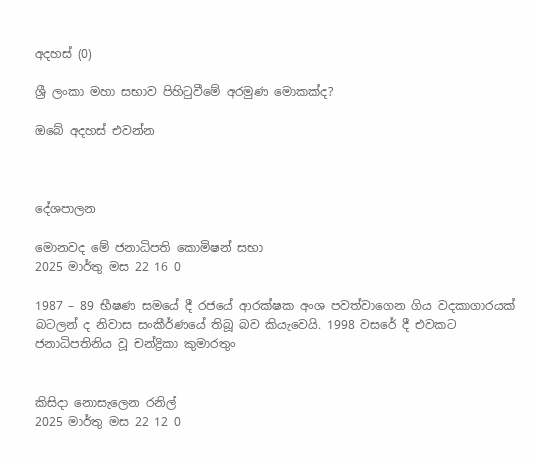අදහස් (0)

ශ්‍රී ලංකා මහා සභාව පිහිටුවීමේ අරමුණ මොකක්ද?

ඔබේ අදහස් එවන්න



දේශපාලන

මොනවද මේ ජනාධිපති කොමිෂන් සභා
2025 මාර්තු මස 22 16 0

1987 – 89 භීෂණ සමයේ දී රජයේ ආරක්ෂක අංශ පවත්වාගෙන ගිය වදකාගාරයක් බටලන් ද නිවාස සංකීර්ණයේ තිබූ බව කියැවෙයි. 1998 වසරේ දී එවකට ජනාධිපතිනිය වූ චන්ද්‍රිකා කුමාරතුං


කිසිදා නොසැලෙන රනිල්
2025 මාර්තු මස 22 12 0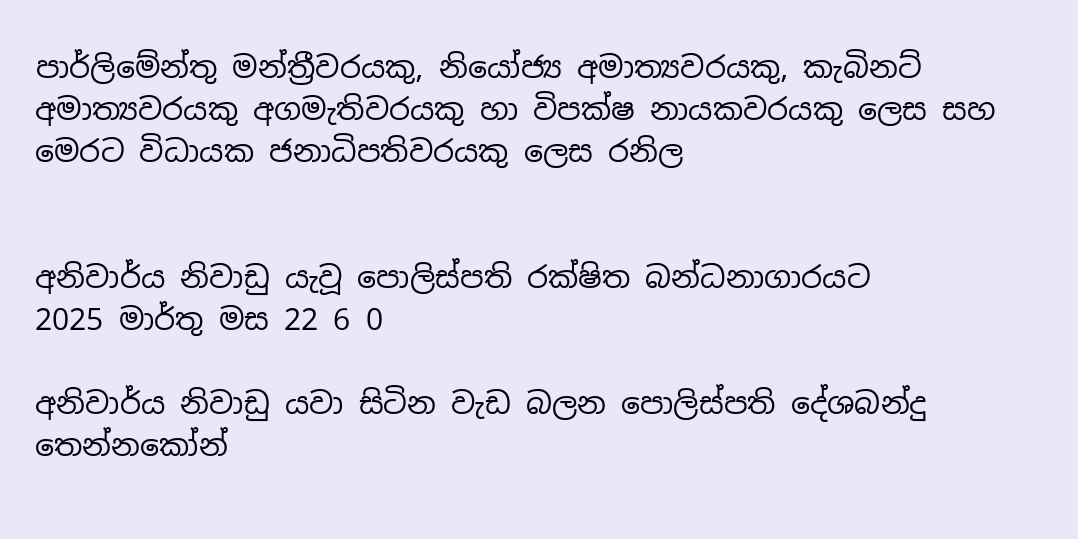පාර්ලිමේන්තු මන්ත්‍රීවරයකු, නියෝජ්‍ය අමාත්‍යවරයකු, කැබිනට් අමාත්‍යවරයකු අගමැතිවරයකු හා විපක්ෂ නායකවරයකු ලෙස සහ මෙරට විධායක ජනාධිපතිවරයකු ලෙස රනිල


අනිවාර්ය නිවාඩු යැවූ පොලිස්පති රක්ෂිත බන්ධනාගාරයට
2025 මාර්තු මස 22 6 0

අනිවාර්ය නිවාඩු යවා සිටින වැඩ බලන පොලිස්පති දේශබන්දු තෙන්නකෝන්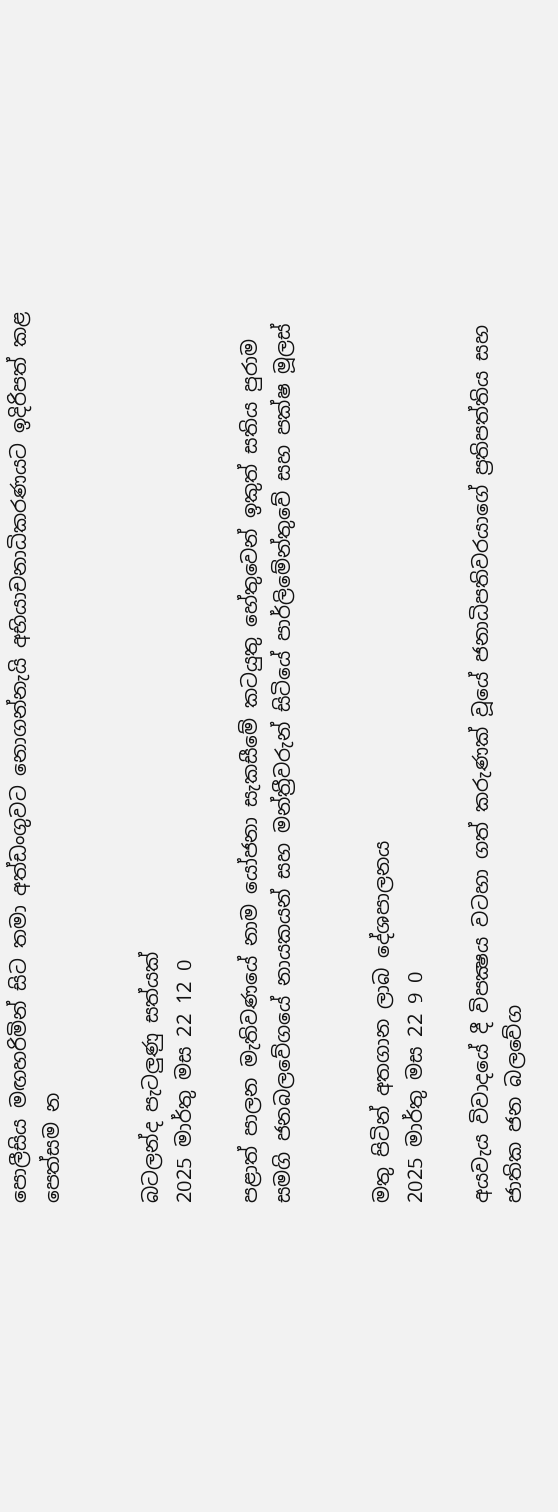පොලීසිය මඟහරිමින් සිට තමා අත්ඩංගුවට නොගන්නැයි අභියාචනාධිකරණයට ඉදිරිපත් කළ පෙත්සම න


බටලන්ද පැටලුණු සත්යක්
2025 මාර්තු මස 22 12 0

පළාත් පාලන මැතිවණයේ නාම යෝජනා සැකසීමේ කටයුතු හේතුවෙන් ඉකුත් සතිය පුරාම සමගි ජනබලවේගයේ නායකයන් සහ මන්ත්‍රීවරුන් සිටියේ පාර්ලිමේන්තුවේ සහ පක්ෂ මූලස්


මතු පිටින් අතගාන ලාබ දේශපාලනය
2025 මාර්තු මස 22 9 0

අයවැය විවාදයේ දී විපක්‍ෂය වටහා ගත් කරුණක් වූයේ ජනාධිපතිවරයාගේ ප්‍රතිපත්තිය සහ ජාතික ජන බලවේග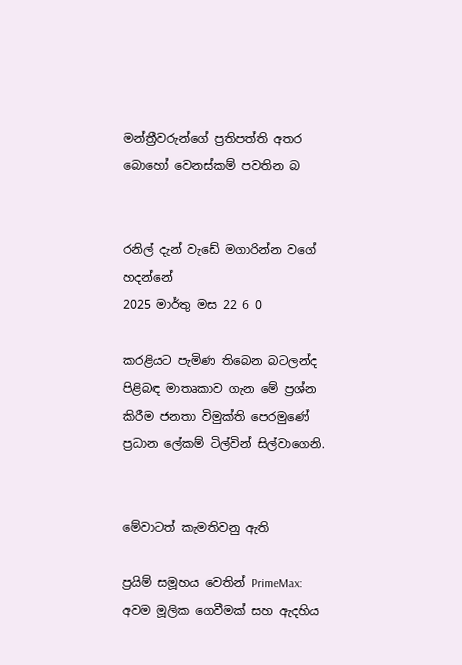මන්ත්‍රීවරුන්ගේ ප්‍රතිපත්ති අතර බොහෝ වෙනස්කම් පවතින බ


රනිල් දැන් වැඩේ මගාරින්න වගේ හදන්නේ
2025 මාර්තු මස 22 6 0

කරළියට පැමිණ තිබෙන බටලන්ද පිළිබඳ මාතෘකාව ගැන මේ ප්‍රශ්න කිරීම ජනතා විමුක්ති පෙරමුණේ ප්‍රධාන ලේකම් ටිල්වින් සිල්වාගෙනි.


මේවාටත් කැමතිවනු ඇති

ප්‍රයිම් සමූහය වෙතින් PrimeMax: අවම මූලික ගෙවීමක් සහ ඇදහිය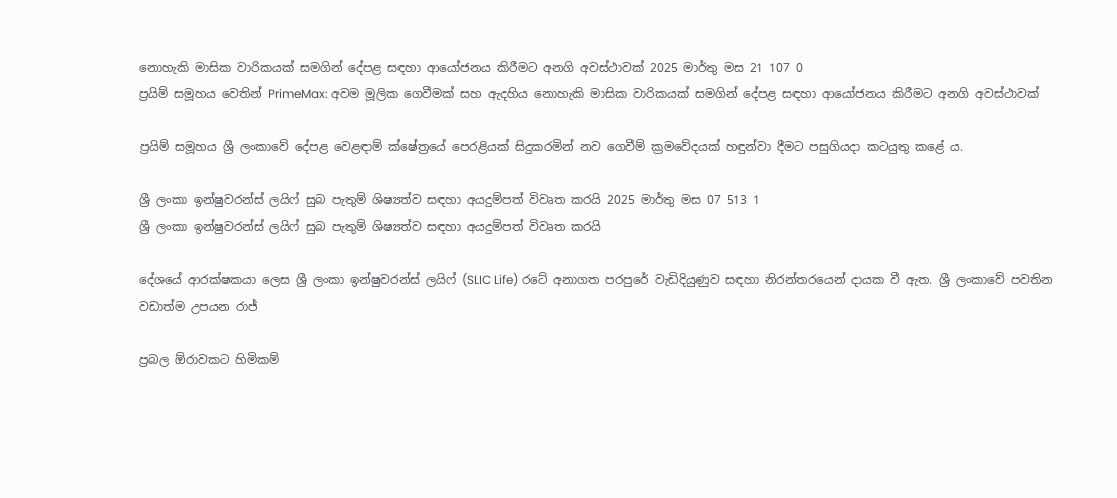නොහැකි මාසික වාරිකයක් සමගින් දේපළ සඳහා ආයෝජනය කිරීමට අනගි අවස්ථාවක් 2025 මාර්තු මස 21 107 0
ප්‍රයිම් සමූහය වෙතින් PrimeMax: අවම මූලික ගෙවීමක් සහ ඇදහිය නොහැකි මාසික වාරිකයක් සමගින් දේපළ සඳහා ආයෝජනය කිරීමට අනගි අවස්ථාවක්

ප්‍රයිම් සමූහය ශ්‍රී ලංකාවේ දේපළ වෙළඳාම් ක්ෂේත්‍රයේ පෙරළියක් සිදුකරමින් නව ගෙවීම් ක්‍රමවේදයක් හඳුන්වා දීමට පසුගියදා කටයුතු කළේ ය.

ශ්‍රී ලංකා ඉන්ෂුවරන්ස් ලයිෆ් සුබ පැතුම් ශිෂ්‍යත්ව සඳහා අයදුම්පත් විවෘත කරයි 2025 මාර්තු මස 07 513 1
ශ්‍රී ලංකා ඉන්ෂුවරන්ස් ලයිෆ් සුබ පැතුම් ශිෂ්‍යත්ව සඳහා අයදුම්පත් විවෘත කරයි

දේශයේ ආරක්ෂකයා ලෙස ශ්‍රී ලංකා ඉන්ෂුවරන්ස් ලයිෆ් (SLIC Life) රටේ අනාගත පරපුරේ වැඩිදියුණුව සඳහා නිරන්තරයෙන් දායක වී ඇත. ශ්‍රී ලංකාවේ පවතින වඩාත්ම උපයන රාජ්‍

ප්‍රබල ඕරාවකට හිමිකම්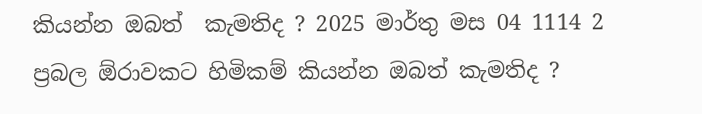කියන්න ඔබත්  කැමතිද ? 2025 මාර්තු මස 04 1114 2
ප්‍රබල ඕරාවකට හිමිකම් කියන්න ඔබත් කැමතිද ?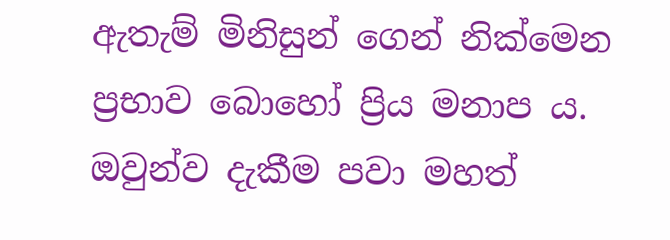ඇතැම් මිනිසුන් ගෙන් නික්මෙන ප්‍රභාව බොහෝ ප්‍රිය මනාප ය. ඔවුන්ව දැකීම පවා මහත්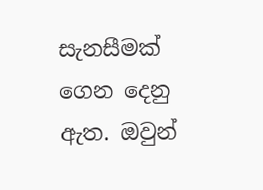සැනසීමක් ගෙන දෙනු ඇත. ඔවුන්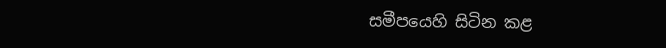සමීපයෙහි සිටින කළ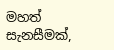මහත් සැනසීමක්,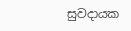සුවදායක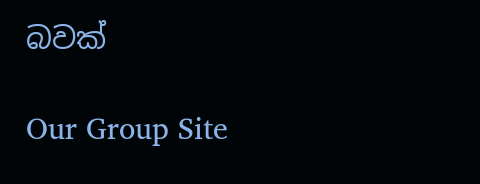බවක්

Our Group Site